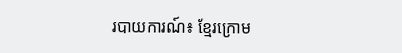របាយការណ៍៖ ខ្មែរក្រោម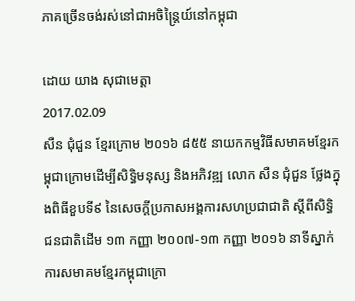ភាគច្រើនចង់រស់នៅជាអចិន្ត្រៃយ៍នៅកម្ពុជា

ដោយ យាង សុជាមេត្តា
2017.02.09
សឺន ជុំជួន ខ្មែរក្រោម ២០១៦ ៨៥៥ នាយកកម្មវិធីសមាគមខ្មែរកម្ពុជាក្រោមដើម្បីសិទ្ធិមនុស្ស និងអភិវឌ្ឍ លោក សឺន ជុំជួន ថ្លែងក្នុងពិធីខួបទី៩ នៃសេចក្តីប្រកាសអង្គការសហប្រជាជាតិ ស្ដីពីសិទ្ធិជនជាតិដើម ១៣ កញ្ញា ២០០៧-១៣ កញ្ញា ២០១៦ នាទីស្នាក់ការសមាគមខ្មែរកម្ពុជាក្រោ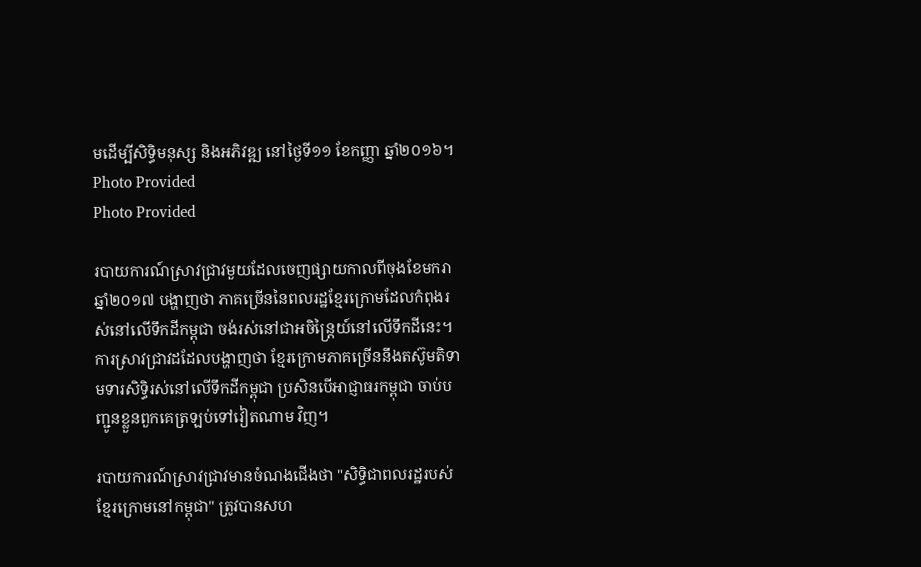មដើម្បីសិទ្ធិមនុស្ស និងអភិវឌ្ឍ នៅថ្ងៃទី១១ ខែកញ្ញា ឆ្នាំ២០១៦។ Photo Provided
Photo Provided

របាយការណ៍ស្រាវជ្រាវមួយដែលចេញផ្សាយកាលពីចុងខែមករា ឆ្នាំ២០១៧ បង្ហាញថា ភាគច្រើននៃពលរដ្ឋខ្មែរក្រោមដែលកំពុងរស់នៅលើទឹកដីកម្ពុជា ចង់រស់នៅជាអចិន្ត្រៃយ៍នៅលើទឹកដីនេះ។ ការស្រាវជ្រាវដដែលបង្ហាញថា ខ្មែរក្រោមភាគច្រើននឹងតស៊ូមតិទាមទារសិទ្ធិរស់នៅលើទឹកដីកម្ពុជា ប្រសិនបើអាជ្ញាធរកម្ពុជា ចាប់បញ្ជូនខ្លួនពួកគេត្រឡប់ទៅវៀតណាម វិញ។

របាយការណ៍ស្រាវជ្រាវមានចំណងជើងថា "សិទ្ធិជាពលរដ្ឋរបស់ខ្មែរក្រោមនៅកម្ពុជា" ត្រូវបានសហ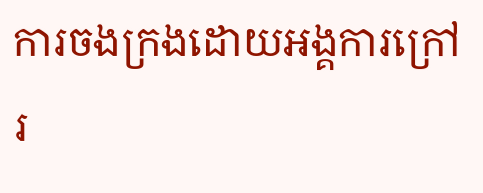ការចងក្រងដោយអង្គការក្រៅរ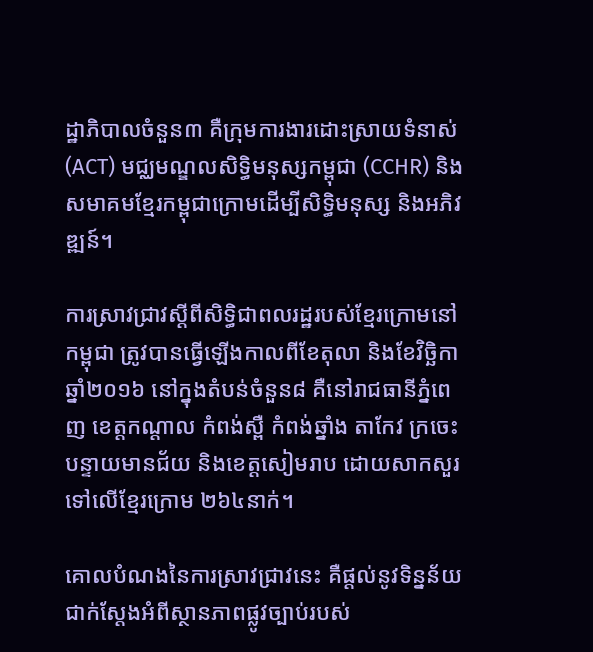ដ្ឋាភិបាលចំនួន៣ គឺក្រុមការងារដោះស្រាយទំនាស់ (ACT) មជ្ឈមណ្ឌលសិទ្ធិមនុស្សកម្ពុជា (CCHR) និងសមាគមខ្មែរកម្ពុជាក្រោមដើម្បីសិទ្ធិមនុស្ស និងអភិវឌ្ឍន៍។

ការស្រាវជ្រាវស្ដីពីសិទ្ធិជាពលរដ្ឋរបស់ខ្មែរក្រោមនៅកម្ពុជា ត្រូវបានធ្វើឡើងកាលពីខែតុលា និងខែវិច្ឆិកា ឆ្នាំ២០១៦ នៅក្នុងតំបន់ចំនួន៨ គឺនៅរាជធានីភ្នំពេញ ខេត្តកណ្តាល កំពង់ស្ពឺ កំពង់ឆ្នាំង តាកែវ ក្រចេះ បន្ទាយមានជ័យ និងខេត្តសៀមរាប ដោយសាកសួរទៅលើខ្មែរក្រោម ២៦៤នាក់។

គោលបំណងនៃការស្រាវជ្រាវនេះ គឺផ្តល់នូវទិន្នន័យជាក់ស្តែងអំពីស្ថានភាពផ្លូវច្បាប់របស់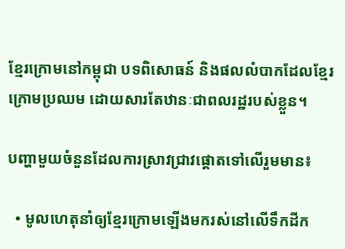ខ្មែរក្រោមនៅកម្ពុជា បទពិសោធន៍ និងផលលំបាកដែលខ្មែរក្រោមប្រឈម ដោយសារតែឋានៈជាពលរដ្ឋរបស់ខ្លួន។

បញ្ហាមួយចំនួនដែលការស្រាវជ្រាវផ្ដោតទៅលើរួមមាន៖

  • មូលហេតុនាំឲ្យខ្មែរក្រោមឡើងមករស់នៅលើទឹកដីក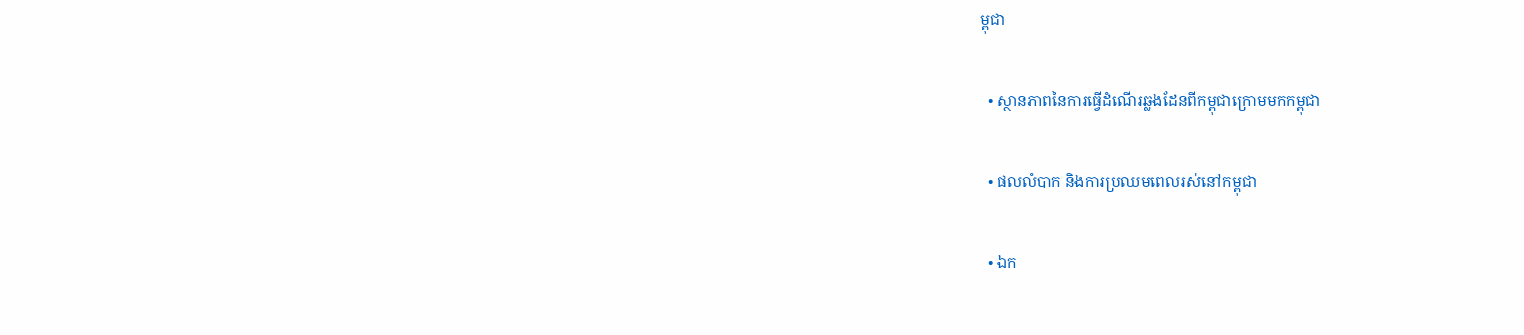ម្ពុជា

  • ស្ថានភាពនៃការធ្វើដំណើរឆ្លងដែនពីកម្ពុជាក្រោមមកកម្ពុជា

  • ផលលំបាក និងការប្រឈមពេលរស់នៅកម្ពុជា

  • ឯក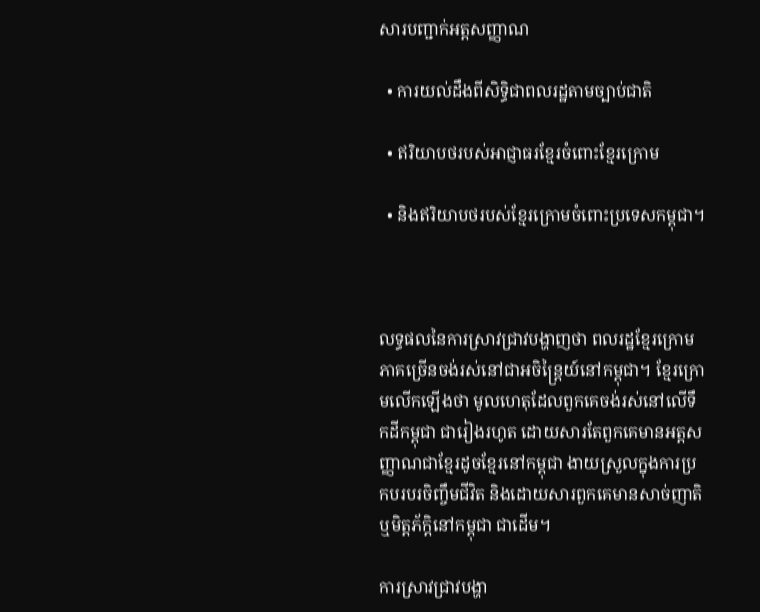សារបញ្ជាក់អត្តសញ្ញាណ

  • ការយល់ដឹងពីសិទ្ធិជាពលរដ្ឋតាមច្បាប់ជាតិ

  • ឥរិយាបថរបស់អាជ្ញាធរខ្មែរចំពោះខ្មែរក្រោម

  • និងឥរិយាបថរបស់ខ្មែរក្រោមចំពោះប្រទេសកម្ពុជា។



លទ្ធផលនៃការស្រាវជ្រាវបង្ហាញថា ពលរដ្ឋខ្មែរក្រោមភាគច្រើនចង់រស់នៅជាអចិន្ត្រៃយ៍នៅកម្ពុជា។ ខ្មែរក្រោមលើកឡើងថា មូលហេតុដែលពួកគេចង់រស់នៅលើទឹកដីកម្ពុជា ជារៀងរហូត ដោយសារតែពួកគេមានអត្តសញ្ញាណជាខ្មែរដូចខ្មែរនៅកម្ពុជា ងាយស្រួលក្នុងការប្រកបរបរចិញ្ចឹមជីវិត និងដោយសារពួកគេមានសាច់ញាតិ ឬមិត្តភ័ក្ដិនៅកម្ពុជា ជាដើម។

ការស្រាវជ្រាវបង្ហា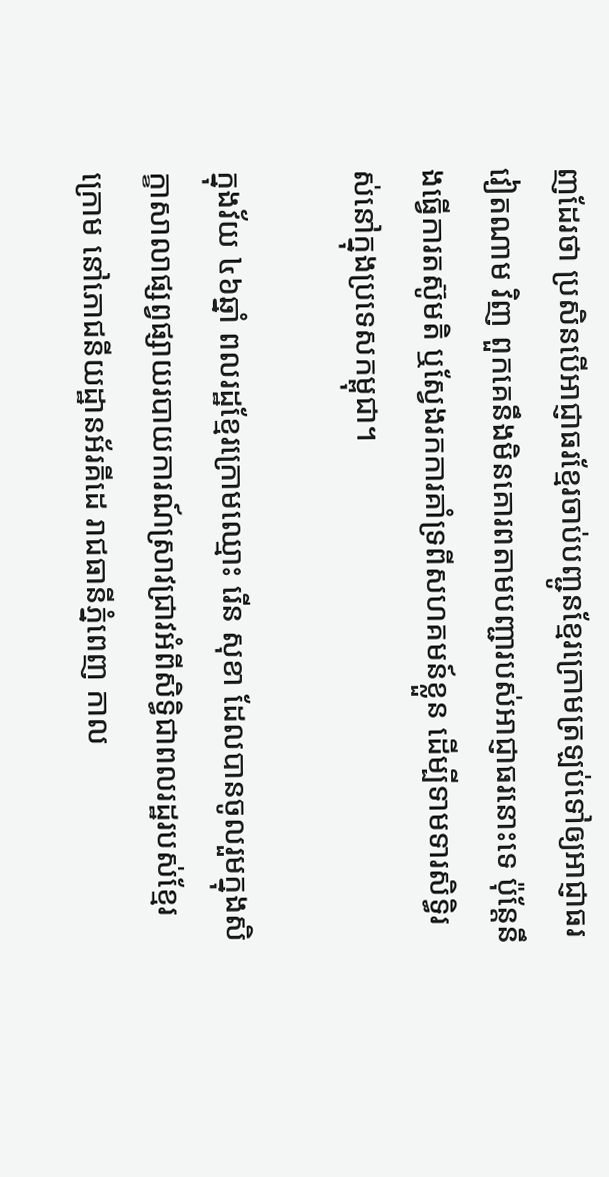ញដែរថា ប្រសិនបើអាជ្ញាធរខ្មែរចាប់បញ្ជូនខ្មែរក្រោមត្រឡប់ទៅឲ្យអាជ្ញាធរវៀតណាម វិញ ពួកគេនឹងមិនគោរពតាមបញ្ជារបស់អាជ្ញាធរនោះទេ ប៉ុន្តែនឹងធ្វើការតស៊ូមតិ ឬស្វែងរកការគាំទ្រពីសហគមន៍ខ្លួន ដើម្បីទាមទារសិទ្ធិរស់នៅក្នុងប្រទេសកម្ពុជា។

ក្នុងវ័យ ៤៦ឆ្នាំ ពលរដ្ឋខ្មែរក្រោមឈ្មោះ រើន សុខា ដែលបានចូលរួមក្នុងសិក្ខាសាលាផ្សព្វផ្សាយរបាយការណ៍ស្រាវជ្រាវអំពីសិទ្ធិជាពលរដ្ឋរបស់ខ្មែរក្រោម នៅភោជនីយដ្ឋានអ័រគីដេ រាជធានីភ្នំពេញ កាល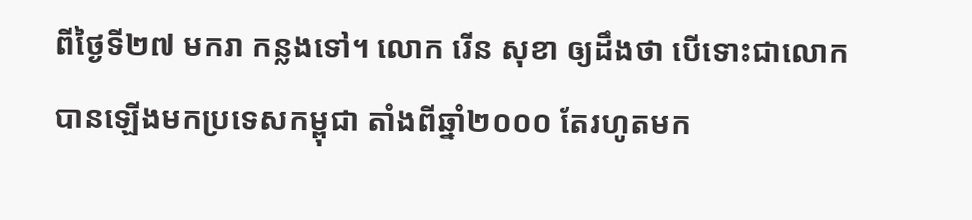ពីថ្ងៃទី២៧ មករា កន្លងទៅ។ លោក រើន សុខា ឲ្យដឹងថា បើទោះជាលោកបានឡើងមកប្រទេសកម្ពុជា តាំងពីឆ្នាំ២០០០ តែរហូតមក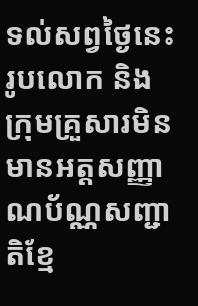ទល់សព្វថ្ងៃនេះ រូបលោក និងក្រុមគ្រួសារមិនមានអត្តសញ្ញាណប័ណ្ណសញ្ជាតិខ្មែ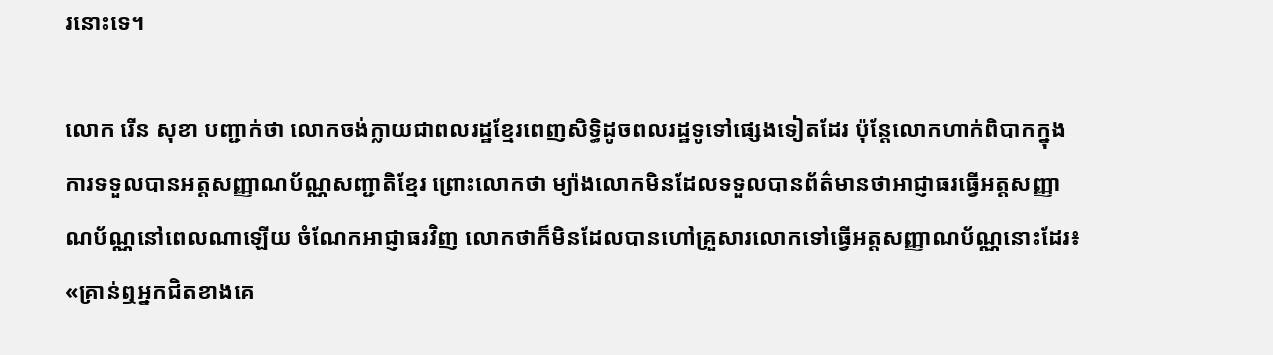រនោះទេ។

លោក រើន សុខា បញ្ជាក់ថា លោកចង់ក្លាយជាពលរដ្ឋខ្មែរពេញសិទ្ធិដូចពលរដ្ឋទូទៅផ្សេងទៀតដែរ ប៉ុន្តែលោកហាក់ពិបាកក្នុងការទទួលបានអត្តសញ្ញាណប័ណ្ណសញ្ជាតិខ្មែរ ព្រោះលោកថា ម្យ៉ាងលោកមិនដែលទទួលបានព័ត៌មានថាអាជ្ញាធរធ្វើអត្តសញ្ញាណប័ណ្ណនៅពេលណាឡើយ ចំណែកអាជ្ញាធរវិញ លោកថាក៏មិនដែលបានហៅគ្រួសារលោកទៅធ្វើអត្តសញ្ញាណប័ណ្ណនោះដែរ៖ «គ្រាន់ឮអ្នកជិតខាងគេ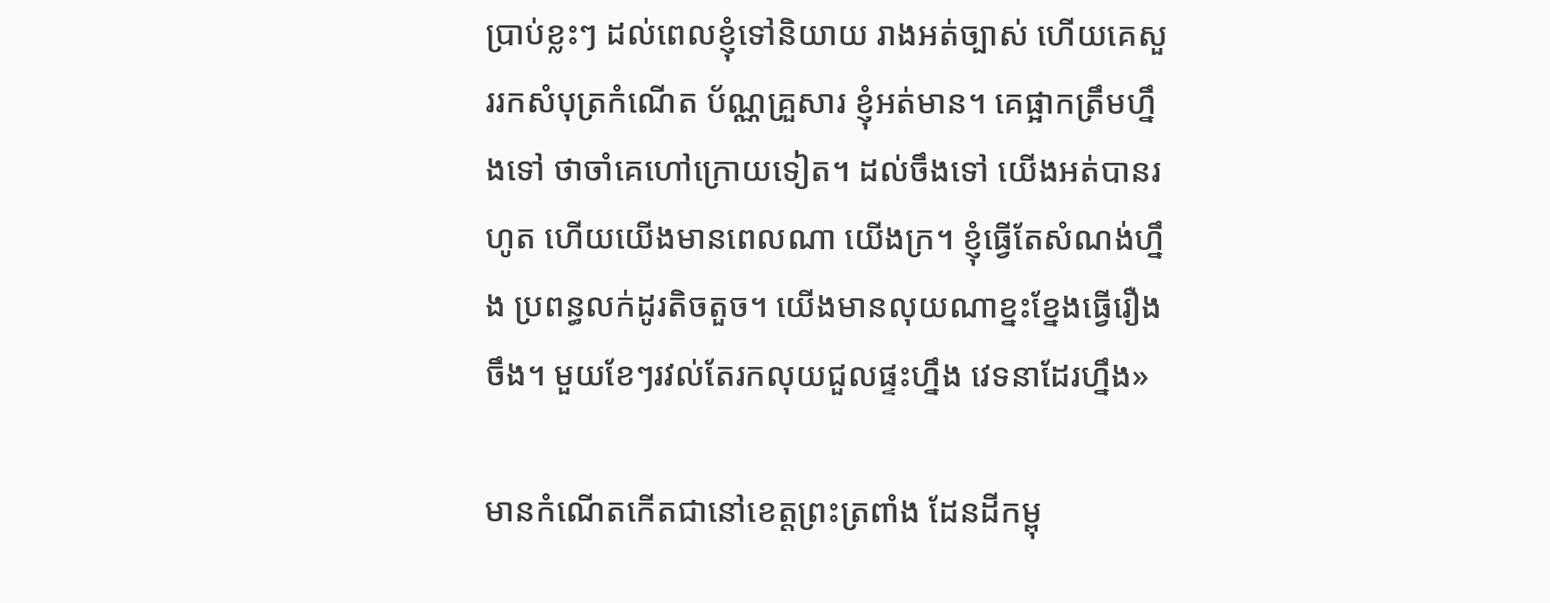ប្រាប់ខ្លះៗ ដល់ពេលខ្ញុំទៅនិយាយ រាងអត់ច្បាស់ ហើយគេសួររកសំបុត្រកំណើត ប័ណ្ណគ្រួសារ ខ្ញុំអត់មាន។ គេផ្អាកត្រឹមហ្នឹងទៅ ថាចាំគេហៅក្រោយទៀត។ ដល់ចឹងទៅ យើងអត់បានរហូត ហើយយើងមានពេលណា យើងក្រ។ ខ្ញុំធ្វើតែសំណង់ហ្នឹង ប្រពន្ធលក់ដូរតិចតួច។ យើងមានលុយណាខ្នះខ្នែងធ្វើរឿងចឹង។ មួយខែៗរវល់តែរកលុយជួលផ្ទះហ្នឹង វេទនាដែរហ្នឹង»

មានកំណើតកើតជានៅខេត្តព្រះត្រពាំង ដែនដីកម្ពុ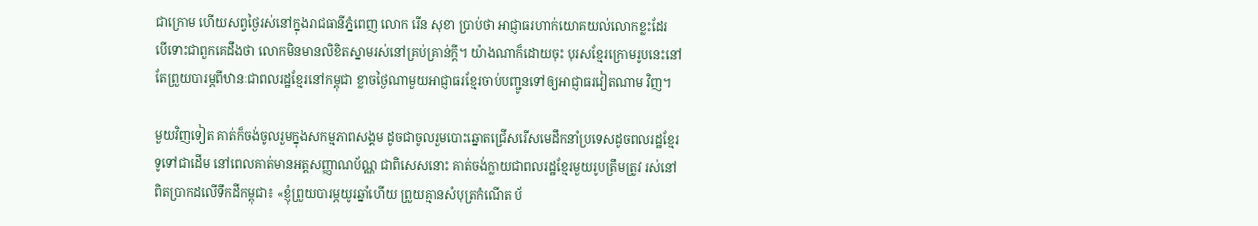ជាក្រោម ហើយសព្វថ្ងៃរស់នៅក្នុងរាជធានីភ្នំពេញ លោក រើន សុខា ប្រាប់ថា អាជ្ញាធរហាក់យោគយល់លោកខ្លះដែរ បើទោះជាពួកគេដឹងថា លោកមិនមានលិខិតស្នាមរស់នៅគ្រប់គ្រាន់ក្តី។ យ៉ាងណាក៏ដោយចុះ បុរសខ្មែរក្រោមរូបនេះនៅតែព្រួយបារម្ភពីឋានៈជាពលរដ្ឋខ្មែរនៅកម្ពុជា ខ្លាចថ្ងៃណាមួយអាជ្ញាធរខ្មែរចាប់បញ្ជូនទៅឲ្យអាជ្ញាធរវៀតណាម វិញ។

មួយវិញទៀត គាត់ក៏ចង់ចូលរួមក្នុងសកម្មភាពសង្គម ដូចជាចូលរួមបោះឆ្នោតជ្រើសរើសមេដឹកនាំប្រទេសដូចពលរដ្ឋខ្មែរទូទៅជាដើម នៅពេលគាត់មានអត្តសញ្ញាណប័ណ្ណ ជាពិសេសនោះ គាត់ចង់ក្លាយជាពលរដ្ឋខ្មែរមួយរូបត្រឹមត្រូវ រស់នៅពិតប្រាកដលើទឹកដីកម្ពុជា៖ «ខ្ញុំព្រួយបារម្ភយូរឆ្នាំហើយ ព្រួយគ្មានសំបុត្រកំណើត ប័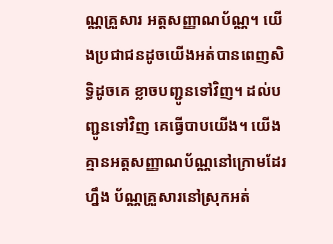ណ្ណគ្រួសារ អត្តសញ្ញាណប័ណ្ណ។ យើងប្រជាជនដូចយើងអត់បានពេញសិទ្ធិដូចគេ ខ្លាចបញ្ជូនទៅវិញ។ ដល់បញ្ជូនទៅវិញ គេធ្វើបាបយើង។ យើងគ្មានអត្តសញ្ញាណប័ណ្ណនៅក្រោមដែរហ្នឹង ប័ណ្ណគ្រួសារនៅស្រុកអត់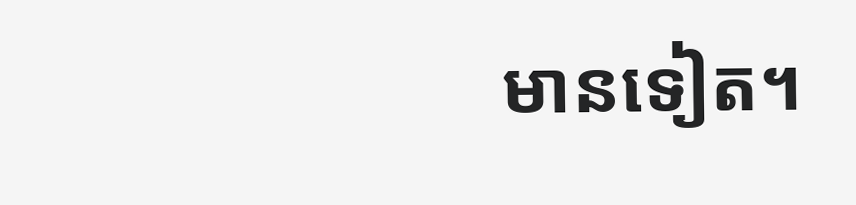មានទៀត។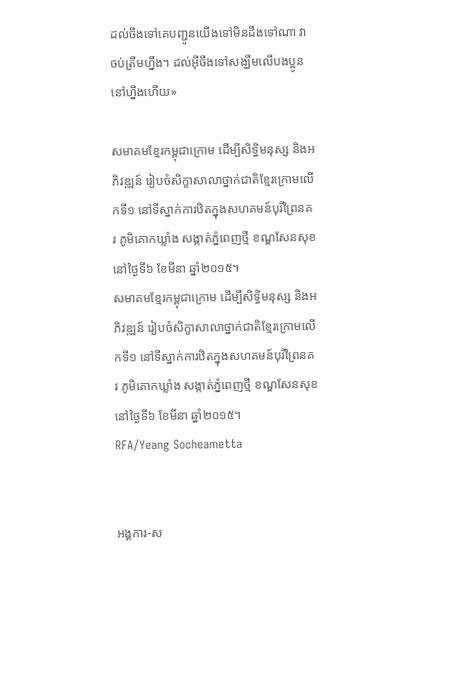ដល់ចឹងទៅគេបញ្ជូនយើងទៅមិនដឹងទៅណា វាចប់ត្រឹមហ្នឹង។ ដល់អ៊ីចឹងទៅសង្ឃឹមលើបងប្អូននៅហ្នឹងហើយ»

សមាគមខ្មែរកម្ពុជាក្រោម ដើម្បីសិទ្ធិមនុស្ស និងអភិវឌ្ឍន៍ រៀបចំសិក្ខាសាលាថ្នាក់ជាតិខ្មែរក្រោមលើកទី១ នៅទីស្នាក់ការឋិតក្នុងសហគមន៍បុរីព្រៃនគរ ភូមិគោកឃ្លាំង សង្កាត់ភ្នំពេញថ្មី ខណ្ឌសែនសុខ នៅថ្ងៃទី៦ ខែមីនា ឆ្នាំ២០១៥។
សមាគមខ្មែរកម្ពុជាក្រោម ដើម្បីសិទ្ធិមនុស្ស និងអភិវឌ្ឍន៍ រៀបចំសិក្ខាសាលាថ្នាក់ជាតិខ្មែរក្រោមលើកទី១ នៅទីស្នាក់ការឋិតក្នុងសហគមន៍បុរីព្រៃនគរ ភូមិគោកឃ្លាំង សង្កាត់ភ្នំពេញថ្មី ខណ្ឌសែនសុខ នៅថ្ងៃទី៦ ខែមីនា ឆ្នាំ២០១៥។
RFA/Yeang Socheametta


អង្គការ-ស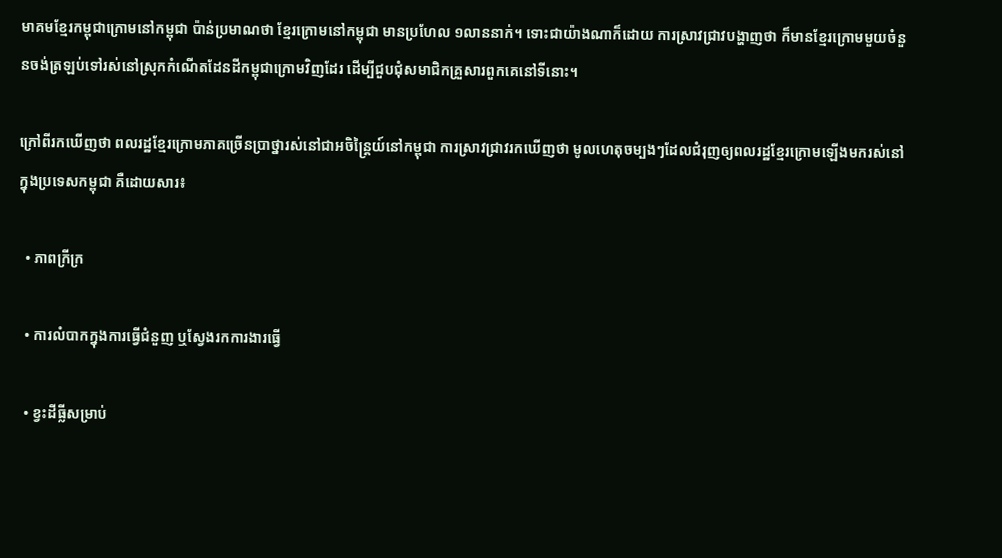មាគមខ្មែរកម្ពុជាក្រោមនៅកម្ពុជា ប៉ាន់ប្រមាណថា ខ្មែរក្រោមនៅកម្ពុជា មានប្រហែល ១លាននាក់។ ទោះជាយ៉ាងណាក៏ដោយ ការស្រាវជ្រាវបង្ហាញថា ក៏មានខ្មែរក្រោមមួយចំនួនចង់ត្រឡប់ទៅរស់នៅស្រុកកំណើតដែនដីកម្ពុជាក្រោមវិញដែរ ដើម្បីជួបជុំសមាជិកគ្រួសារពួកគេនៅទីនោះ។

ក្រៅពីរកឃើញថា ពលរដ្ឋខ្មែរក្រោមភាគច្រើនប្រាថ្នារស់នៅជាអចិន្ត្រៃយ៍នៅកម្ពុជា ការស្រាវជ្រាវរកឃើញថា មូលហេតុចម្បងៗដែលជំរុញឲ្យពលរដ្ឋខ្មែរក្រោមឡើងមករស់នៅក្នុងប្រទេសកម្ពុជា គឺដោយសារ៖

  • ភាពក្រីក្រ

  • ការលំបាកក្នុងការធ្វើជំនួញ ឬស្វែងរកការងារធ្វើ

  • ខ្វះដីធ្លីសម្រាប់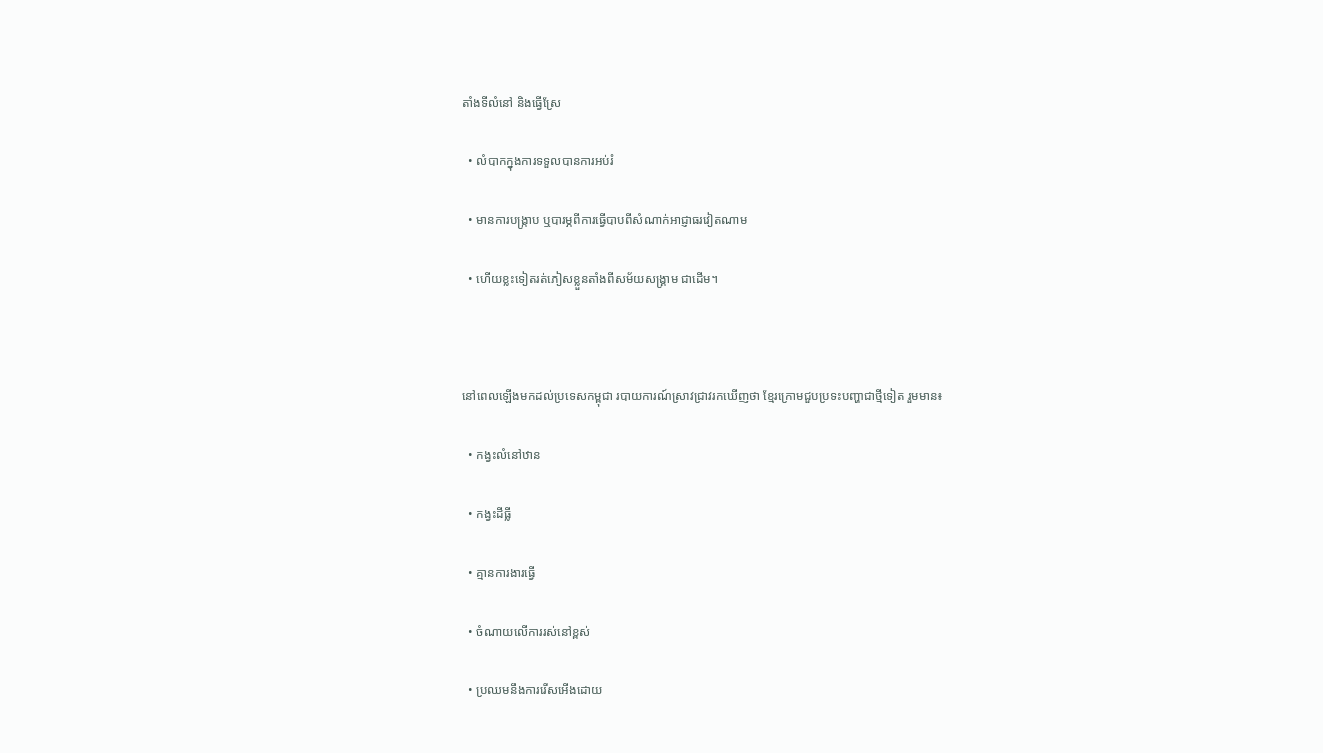តាំងទីលំនៅ និងធ្វើស្រែ

  • លំបាកក្នុងការទទួលបានការអប់រំ

  • មានការបង្ក្រាប ឬបារម្ភពីការធ្វើបាបពីសំណាក់អាជ្ញាធរវៀតណាម

  • ហើយខ្លះទៀតរត់ភៀសខ្លួនតាំងពីសម័យសង្គ្រាម ជាដើម។



នៅពេលឡើងមកដល់ប្រទេសកម្ពុជា របាយការណ៍ស្រាវជ្រាវរកឃើញថា ខ្មែរក្រោមជួបប្រទះបញ្ហាជាថ្មីទៀត រួមមាន៖

  • កង្វះលំនៅឋាន

  • កង្វះដីធ្លី

  • គ្មានការងារធ្វើ

  • ចំណាយលើការរស់នៅខ្ពស់

  • ប្រឈមនឹងការរើសអើងដោយ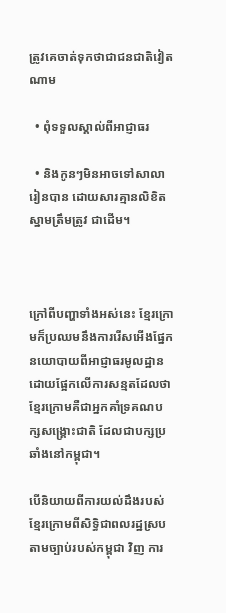ត្រូវគេចាត់ទុកថាជាជនជាតិវៀតណាម

  • ពុំទទួលស្គាល់ពីអាជ្ញាធរ

  • និងកូនៗមិនអាចទៅសាលារៀនបាន ដោយសារគ្មានលិខិតស្នាមត្រឹមត្រូវ ជាដើម។



ក្រៅពីបញ្ហាទាំងអស់នេះ ខ្មែរក្រោមក៏ប្រឈមនឹងការរើសអើងផ្នែកនយោបាយពីអាជ្ញាធរមូលដ្ឋាន ដោយផ្អែកលើការសន្មតដែលថា ខ្មែរក្រោមគឺជាអ្នកគាំទ្រគណបក្សសង្គ្រោះជាតិ ដែលជាបក្សប្រឆាំងនៅកម្ពុជា។

បើនិយាយពីការយល់ដឹងរបស់ខ្មែរក្រោមពីសិទ្ធិជាពលរដ្ឋស្របតាមច្បាប់របស់កម្ពុជា វិញ ការ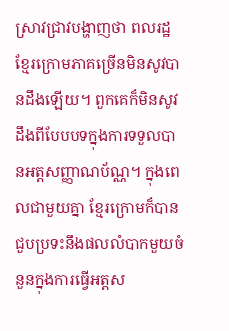ស្រាវជ្រាវបង្ហាញថា ពលរដ្ឋខ្មែរក្រោមភាគច្រើនមិនសូវបានដឹងឡើយ។ ពួកគេក៏មិនសូវដឹងពីបែបបទក្នុងការទទួលបានអត្តសញ្ញាណប័ណ្ណ។ ក្នុងពេលជាមួយគ្នា ខ្មែរក្រោមក៏បានជួបប្រទះនឹងផលលំបាកមួយចំនួនក្នុងការធ្វើអត្តស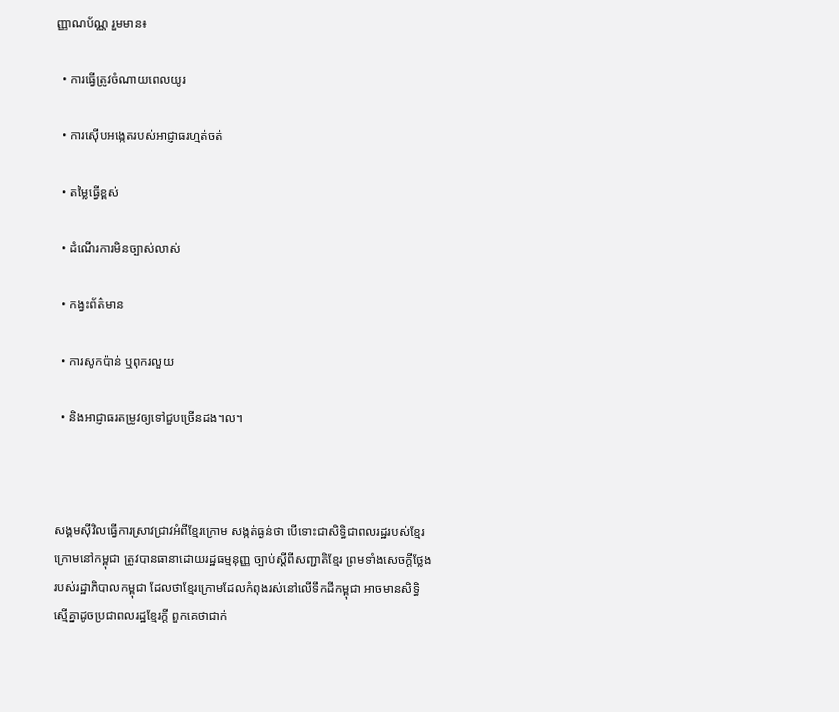ញ្ញាណប័ណ្ណ រួមមាន៖

  • ការធ្វើត្រូវចំណាយពេលយូរ

  • ការស៊ើបអង្កេតរបស់អាជ្ញាធរហ្មត់ចត់

  • តម្លៃធ្វើខ្ពស់

  • ដំណើរការមិនច្បាស់លាស់

  • កង្វះព័ត៌មាន

  • ការសូកប៉ាន់ ឬពុករលួយ

  • និងអាជ្ញាធរតម្រូវឲ្យទៅជួបច្រើនដង។ល។



សង្គមស៊ីវិលធ្វើការស្រាវជ្រាវអំពីខ្មែរក្រោម សង្កត់ធ្ងន់ថា បើទោះជាសិទ្ធិជាពលរដ្ឋរបស់ខ្មែរក្រោមនៅកម្ពុជា ត្រូវបានធានាដោយរដ្ឋធម្មនុញ្ញ ច្បាប់ស្ដីពីសញ្ជាតិខ្មែរ ព្រមទាំងសេចក្តីថ្លែងរបស់រដ្ឋាភិបាលកម្ពុជា ដែលថាខ្មែរក្រោមដែលកំពុងរស់នៅលើទឹកដីកម្ពុជា អាចមានសិទ្ធិស្មើគ្នាដូចប្រជាពលរដ្ឋខ្មែរក្តី ពួកគេថាជាក់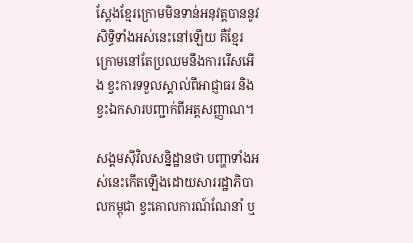ស្តែងខ្មែរក្រោមមិនទាន់អនុវត្តបាននូវសិទ្ធិទាំងអស់នេះនៅឡើយ គឺខ្មែរក្រោមនៅតែប្រឈមនឹងការរើសអើង ខ្វះការទទួលស្គាល់ពីអាជ្ញាធរ និងខ្វះឯកសារបញ្ជាក់ពីអត្តសញ្ញាណ។

សង្គមស៊ីវិលសន្និដ្ឋានថា បញ្ហាទាំងអស់នេះកើតឡើងដោយសាររដ្ឋាភិបាលកម្ពុជា ខ្វះគោលការណ៍ណែនាំ ឬ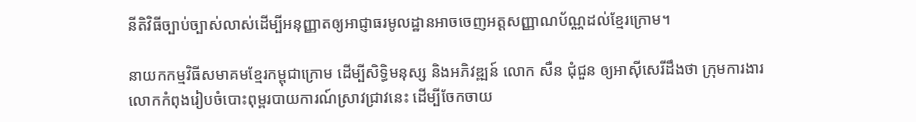នីតិវិធីច្បាប់ច្បាស់លាស់ដើម្បីអនុញ្ញាតឲ្យអាជ្ញាធរមូលដ្ឋានអាចចេញអត្តសញ្ញាណប័ណ្ណដល់ខ្មែរក្រោម។

នាយកកម្មវិធីសមាគមខ្មែរកម្ពុជាក្រោម ដើម្បីសិទ្ធិមនុស្ស និងអភិវឌ្ឍន៍ លោក សឺន ជុំជួន ឲ្យអាស៊ីសេរីដឹងថា ក្រុមការងារលោកកំពុងរៀបចំបោះពុម្ពរបាយការណ៍ស្រាវជ្រាវនេះ ដើម្បីចែកចាយ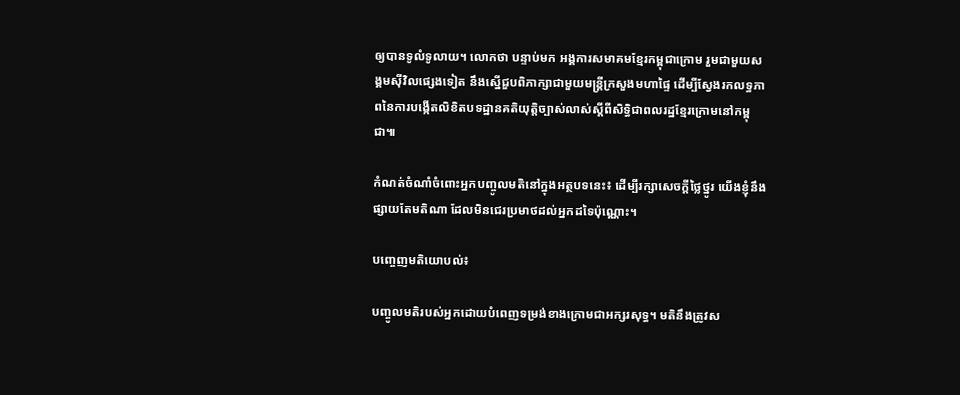ឲ្យបានទូលំទូលាយ។ លោកថា បន្ទាប់មក អង្គការសមាគមខ្មែរកម្ពុជាក្រោម រួមជាមួយសង្គមស៊ីវិលផ្សេងទៀត នឹងស្នើជួបពិភាក្សាជាមួយមន្ត្រីក្រសួងមហាផ្ទៃ ដើម្បីស្វែងរកលទ្ធភាពនៃការបង្កើតលិខិតបទដ្ឋានគតិយុត្តិច្បាស់លាស់ស្ដីពីសិទ្ធិជាពលរដ្ឋខ្មែរក្រោមនៅកម្ពុជា៕

កំណត់ចំណាំចំពោះអ្នកបញ្ចូលមតិនៅក្នុងអត្ថបទនេះ៖ ដើម្បីរក្សាសេចក្ដីថ្លៃថ្នូរ យើងខ្ញុំនឹងផ្សាយតែមតិណា ដែលមិនជេរប្រមាថដល់អ្នកដទៃប៉ុណ្ណោះ។

បញ្ចេញមតិយោបល់៖

បញ្ចូលមតិរបស់អ្នកដោយបំពេញទម្រង់ខាងក្រោមជាអក្សរសុទ្ធ។ មតិនឹងត្រូវស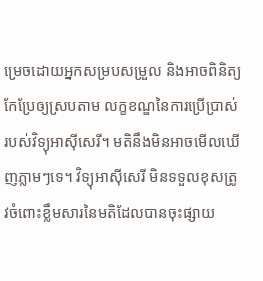ម្រេចដោយអ្នកសម្របសម្រួល និងអាចពិនិត្យកែប្រែឲ្យស្របតាម លក្ខខណ្ឌនៃការប្រើប្រាស់ របស់វិទ្យុអាស៊ីសេរី។ មតិនឹងមិនអាចមើលឃើញភ្លាមៗទេ។ វិទ្យុអាស៊ីសេរី មិនទទួលខុសត្រូវចំពោះខ្លឹមសារនៃមតិដែលបានចុះផ្សាយ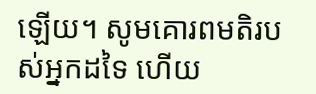ឡើយ។ សូមគោរពមតិរបស់អ្នកដទៃ ហើយ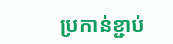ប្រកាន់ខ្ជាប់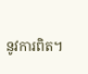នូវការពិត។